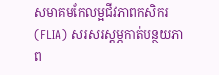សមាគមកែលម្អជីវភាពកសិករ (FLIA) សរសរស្ដម្ភកាត់បន្ថយភាព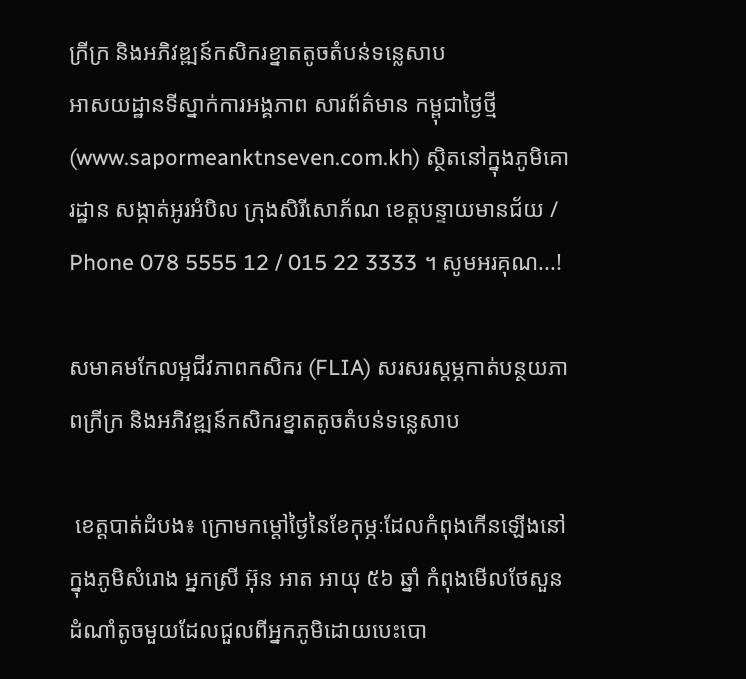ក្រីក្រ និងអភិវឌ្ឍន៍កសិករខ្នាតតូចតំបន់ទន្លេសាប
អាសយដ្ឋានទីស្នាក់ការអង្គភាព សារព័ត៌មាន កម្ពុជាថ្ងៃថ្មី (www.sapormeanktnseven.com.kh) ស្ថិតនៅក្នុងភូមិគោរដ្ឋាន សង្កាត់អូរអំបិល ក្រុងសិរីសោភ័ណ ខេត្តបន្ទាយមានជ័យ / Phone 078 5555 12 / 015 22 3333 ។ សូមអរគុណ...!

សមាគមកែលម្អជីវភាពកសិករ (FLIA) សរសរស្ដម្ភកាត់បន្ថយភាពក្រីក្រ និងអភិវឌ្ឍន៍កសិករខ្នាតតូចតំបន់ទន្លេសាប

 ខេត្ដបាត់ដំបង៖ ក្រោមកម្ដៅថ្ងៃនៃខែកុម្ភៈដែលកំពុងកើនឡើងនៅក្នុងភូមិសំរោង អ្នកស្រី អ៊ុន អាត អាយុ ៥៦ ឆ្នាំ កំពុងមើលថែសួនដំណាំតូចមួយដែលជួលពីអ្នកភូមិដោយបេះបោ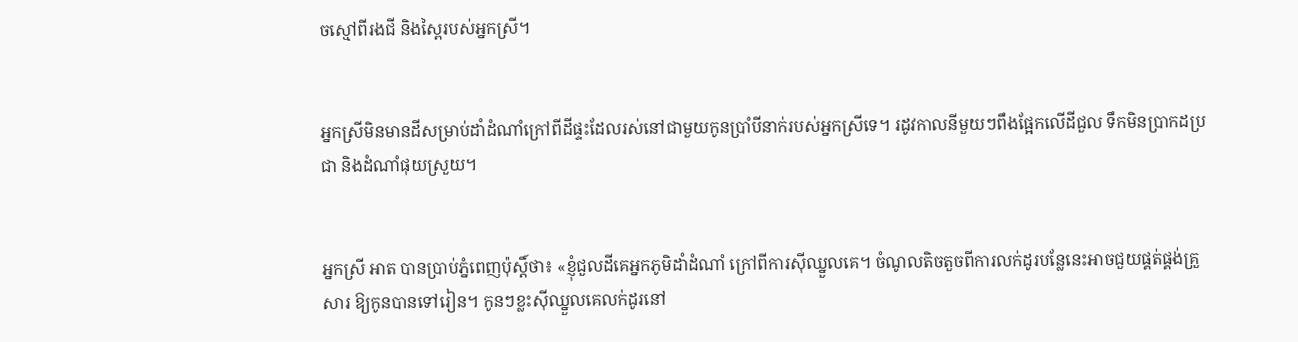ចស្មៅពីរងជី និងស្ពៃរបស់អ្នកស្រី។


អ្នកស្រីមិនមានដីសម្រាប់ដាំដំណាំក្រៅពីដីផ្ទះដែលរស់នៅជាមួយកូនប្រាំបីនាក់របស់អ្នកស្រីទេ។ រដូវកាលនីមួយៗពឹងផ្អែកលើដីជួល ទឹកមិនប្រាកដប្រជា និងដំណាំផុយស្រួយ។


អ្នកស្រី អាត បានប្រាប់ភ្នំពេញប៉ុស្ដិ៍ថា៖ «ខ្ញុំជួលដីគេអ្នកភូមិដាំដំណាំ ក្រៅពីការស៊ីឈ្នួលគេ។ ចំណូលតិចតួចពីការលក់ដូរបន្លែនេះអាចជួយផ្គត់ផ្គង់គ្រួសារ ឱ្យកូនបានទៅរៀន។ កូនៗខ្លះស៊ីឈ្នួលគេលក់ដូរនៅ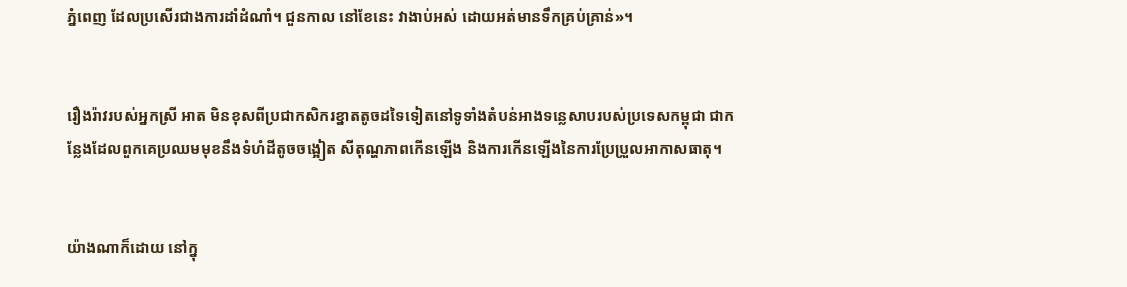ភ្នំពេញ ដែលប្រសើរជាងការដាំដំណាំ។ ជួនកាល នៅខែនេះ វាងាប់អស់ ដោយអត់មានទឹកគ្រប់គ្រាន់»។


រឿងរ៉ាវរបស់អ្នកស្រី អាត មិនខុសពីប្រជាកសិករខ្នាតតូចដទៃទៀតនៅទូទាំងតំបន់អាងទន្លេសាបរបស់ប្រទេសកម្ពុជា ជាកន្លែងដែលពួកគេប្រឈមមុខនឹងទំហំដីតូចចង្អៀត សីតុណ្ហភាពកើនឡើង និងការកើនឡើងនៃការប្រែប្រួលអាកាសធាតុ។


យ៉ាងណាក៏ដោយ នៅក្នុ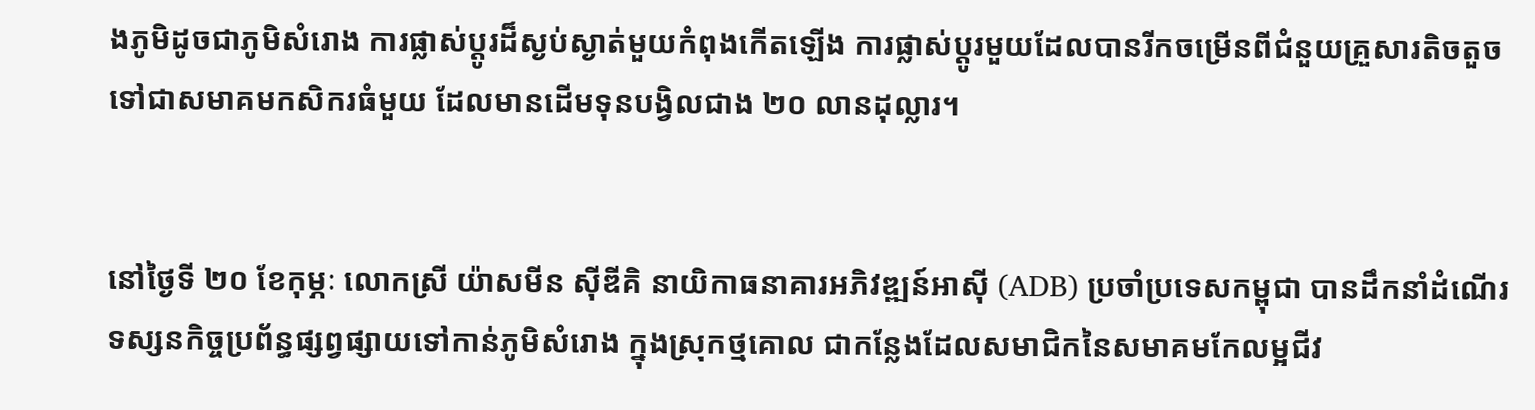ងភូមិដូចជាភូមិសំរោង ការផ្លាស់ប្តូរដ៏ស្ងប់ស្ងាត់មួយកំពុងកើតឡើង ការផ្លាស់ប្តូរមួយដែលបានរីកចម្រើនពីជំនួយគ្រួសារតិចតួចទៅជាសមាគមកសិករធំមួយ ដែលមានដើមទុនបង្វិលជាង ២០ លានដុល្លារ។


នៅថ្ងៃទី ២០ ខែកុម្ភៈ លោកស្រី យ៉ាសមីន ស៊ីឌីគិ នាយិកាធនាគារអភិវឌ្ឍន៍អាស៊ី (ADB) ប្រចាំប្រទេសកម្ពុជា បានដឹកនាំដំណើរទស្សនកិច្ចប្រព័ន្ធផ្សព្វផ្សាយទៅកាន់ភូមិសំរោង ក្នុងស្រុកថ្មគោល ជាកន្លែងដែលសមាជិកនៃសមាគមកែលម្អជីវ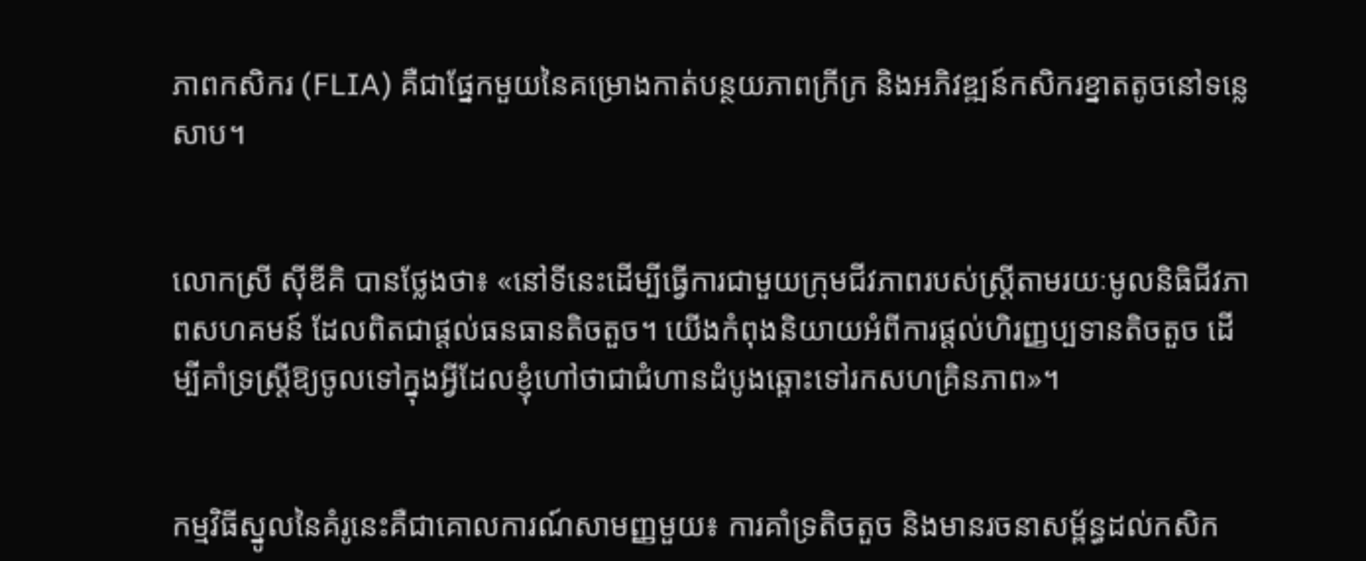ភាពកសិករ (FLIA) គឺជាផ្នែកមួយនៃគម្រោងកាត់បន្ថយភាពក្រីក្រ និងអភិវឌ្ឍន៍កសិករខ្នាតតូចនៅទន្លេសាប។


លោកស្រី ស៊ីឌីគិ បានថ្លែងថា៖ «នៅទីនេះដើម្បីធ្វើការជាមួយក្រុមជីវភាពរបស់ស្ត្រីតាមរយៈមូលនិធិជីវភាពសហគមន៍ ដែលពិតជាផ្តល់ធនធានតិចតួច។ យើងកំពុងនិយាយអំពីការផ្តល់ហិរញ្ញប្បទានតិចតួច ដើម្បីគាំទ្រស្ត្រីឱ្យចូលទៅក្នុងអ្វីដែលខ្ញុំហៅថាជាជំហានដំបូងឆ្ពោះទៅរកសហគ្រិនភាព»។


កម្មវិធីស្នូលនៃគំរូនេះគឺជាគោលការណ៍សាមញ្ញមួយ៖ ការគាំទ្រតិចតួច និងមានរចនាសម្ព័ន្ធដល់កសិក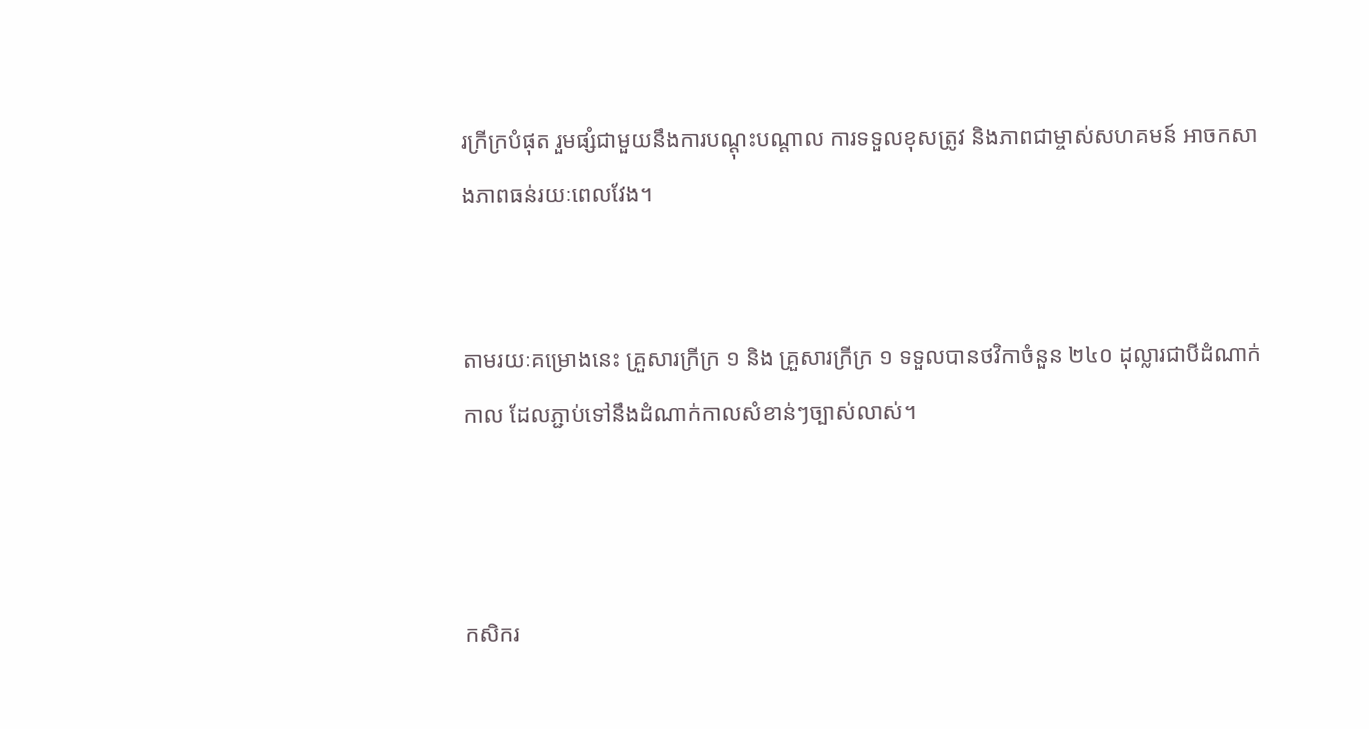រក្រីក្របំផុត រួមផ្សំជាមួយនឹងការបណ្តុះបណ្តាល ការទទួលខុសត្រូវ និងភាពជាម្ចាស់សហគមន៍ អាចកសាងភាពធន់រយៈពេលវែង។


តាមរយៈគម្រោងនេះ គ្រួសារក្រីក្រ ១ និង គ្រួសារក្រីក្រ ១ ទទួលបានថវិកាចំនួន ២៤០ ដុល្លារជាបីដំណាក់កាល ដែលភ្ជាប់ទៅនឹងដំណាក់កាលសំខាន់ៗច្បាស់លាស់។



កសិករ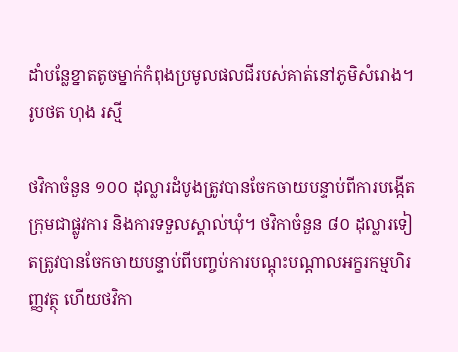ដាំបន្លែខ្នាតតូចម្នាក់កំពុងប្រមូលផលជីរបស់គាត់នៅភូមិសំរោង។ រូបថត ហុង រស្មី

ថវិកាចំនួន ១០០ ដុល្លារដំបូងត្រូវបានចែកចាយបន្ទាប់ពីការបង្កើតក្រុមជាផ្លូវការ និងការទទួលស្គាល់ឃុំ។ ថវិកាចំនួន ៨០ ដុល្លារទៀតត្រូវបានចែកចាយបន្ទាប់ពីបញ្ចប់ការបណ្តុះបណ្តាលអក្ខរកម្មហិរញ្ញវត្ថុ ហើយថវិកា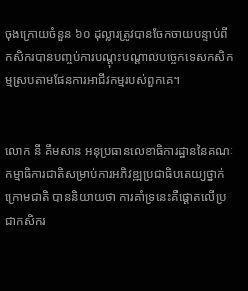ចុងក្រោយចំនួន ៦០ ដុល្លារត្រូវបានចែកចាយបន្ទាប់ពីកសិករបានបញ្ចប់ការបណ្តុះបណ្តាលបច្ចេកទេសកសិកម្មស្របតាមផែនការអាជីវកម្មរបស់ពួកគេ។


លោក នី គឹមសាន អនុប្រធានលេខាធិការដ្ឋាននៃគណៈកម្មាធិការជាតិសម្រាប់ការអភិវឌ្ឍប្រជាធិបតេយ្យថ្នាក់ក្រោមជាតិ បាននិយាយថា ការគាំទ្រនេះគឺផ្ដោតលើប្រជាកសិករ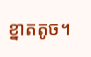ខ្នាតតូច។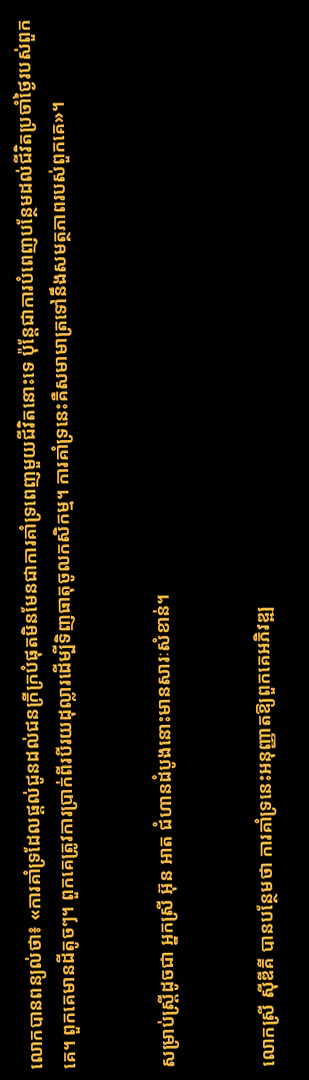លោកបានពន្យល់ថា៖ «ការគាំទ្រដែលផ្តល់ជូនដល់ជនក្រីក្របំផុតមិនមែនជាការគាំទ្រពេញមួយជីវិតនោះទេ ប៉ុន្តែជាការបំពេញបន្ថែមដល់ជីវិតប្រចាំថ្ងៃរបស់ពួកគេ។ ពួកគេមានដីតូចៗ។ ពួកគេត្រូវការប្រាក់ពីរបីរយដុល្លារដើម្បីទិញធាតុចូលកសិកម្ម។ ការគាំទ្រនេះគឺសមាមាត្រទៅនឹងសមត្ថភាពរបស់ពួកគេ»។


សម្រាប់ស្ត្រីដូចជា អ្នកស្រី អ៊ុន អាត ជំហានដំបូងនោះមានសារៈសំខាន់។


លោកស្រី ស៊ីឌីគី បានបន្ថែមថា ការគាំទ្រនេះអនុញ្ញាតឱ្យពួកគេអភិវឌ្ឍ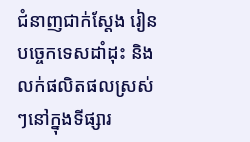ជំនាញជាក់ស្តែង រៀនបច្ចេកទេសដាំដុះ និងលក់ផលិតផលស្រស់ៗនៅក្នុងទីផ្សារ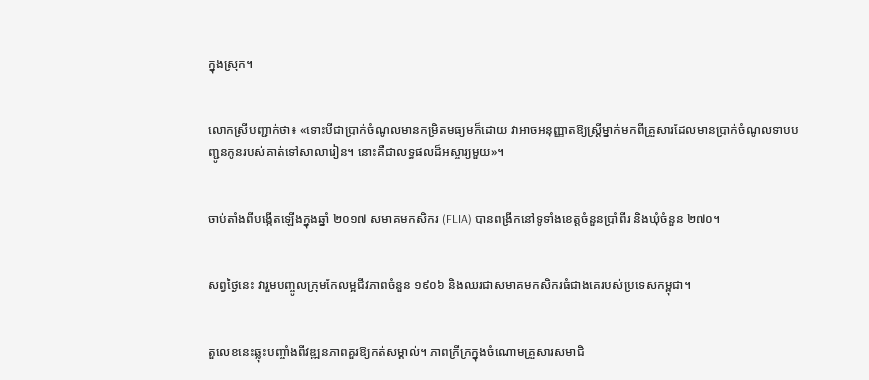ក្នុងស្រុក។


លោកស្រីបញ្ជាក់ថា៖ «ទោះបីជាប្រាក់ចំណូលមានកម្រិតមធ្យមក៏ដោយ វាអាចអនុញ្ញាតឱ្យស្ត្រីម្នាក់មកពីគ្រួសារដែលមានប្រាក់ចំណូលទាបបញ្ជូនកូនរបស់គាត់ទៅសាលារៀន។ នោះគឺជាលទ្ធផលដ៏អស្ចារ្យមួយ»។


ចាប់តាំងពីបង្កើតឡើងក្នុងឆ្នាំ ២០១៧ សមាគមកសិករ (FLIA) បានពង្រីកនៅទូទាំងខេត្តចំនួនប្រាំពីរ និងឃុំចំនួន ២៧០។


សព្វថ្ងៃនេះ វារួមបញ្ចូលក្រុមកែលម្អជីវភាពចំនួន ១៩០៦ និងឈរជាសមាគមកសិករធំជាងគេរបស់ប្រទេសកម្ពុជា។


តួលេខនេះឆ្លុះបញ្ចាំងពីវឌ្ឍនភាពគួរឱ្យកត់សម្គាល់។ ភាពក្រីក្រក្នុងចំណោមគ្រួសារសមាជិ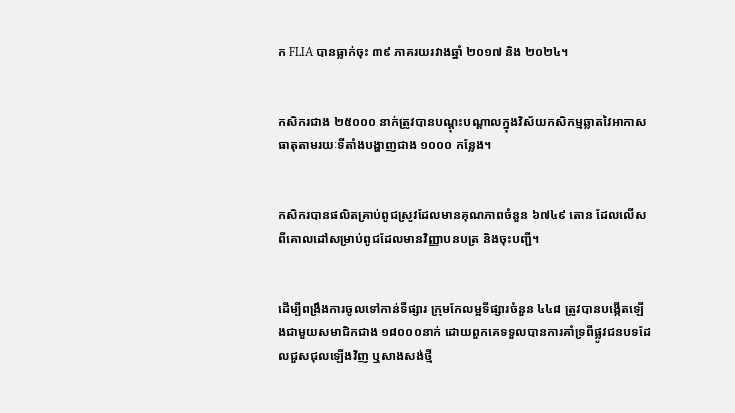ក FLIA បានធ្លាក់ចុះ ៣៩ ភាគរយរវាងឆ្នាំ ២០១៧ និង ២០២៤។


កសិករជាង ២៥០០០ នាក់ត្រូវបានបណ្តុះបណ្តាលក្នុងវិស័យកសិកម្មឆ្លាតវៃអាកាសធាតុតាមរយៈទីតាំងបង្ហាញជាង ១០០០ កន្លែង។


កសិករបានផលិតគ្រាប់ពូជស្រូវដែលមានគុណភាពចំនួន ៦៧៤៩ តោន ដែលលើសពីគោលដៅសម្រាប់ពូជដែលមានវិញ្ញាបនបត្រ និងចុះបញ្ជី។


ដើម្បីពង្រឹងការចូលទៅកាន់ទីផ្សារ ក្រុមកែលម្អទីផ្សារចំនួន ៤៤៨ ត្រូវបានបង្កើតឡើងជាមួយសមាជិកជាង ១៨០០០នាក់ ដោយពួកគេទទួលបានការគាំទ្រពីផ្លូវជនបទដែលជួសជុលឡើងវិញ ឬសាងសង់ថ្មី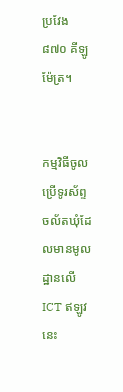ប្រវែង ៨៧០ គីឡូម៉ែត្រ។


កម្មវិធីចូលប្រើទូរស័ព្ទចល័តឃុំដែលមានមូលដ្ឋានលើ ICT ឥឡូវនេះ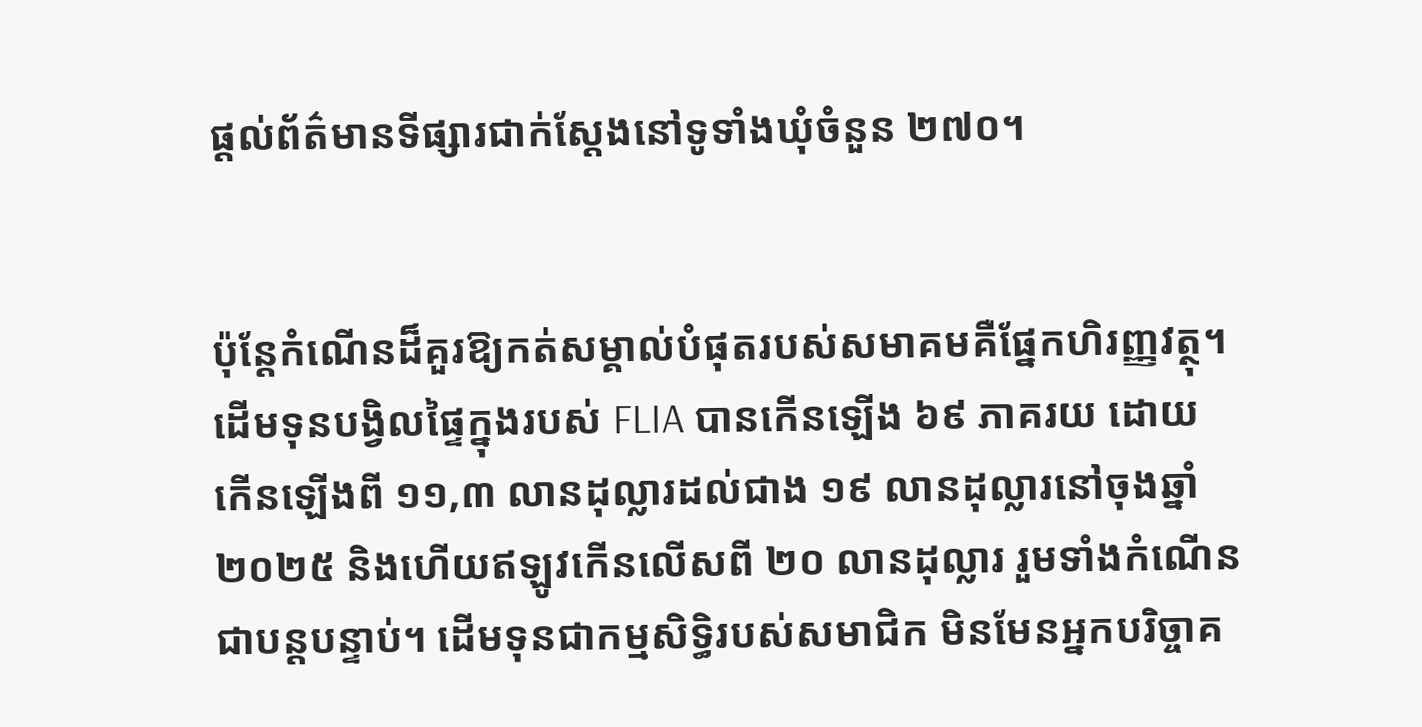ផ្តល់ព័ត៌មានទីផ្សារជាក់ស្តែងនៅទូទាំងឃុំចំនួន ២៧០។


ប៉ុន្តែកំណើនដ៏គួរឱ្យកត់សម្គាល់បំផុតរបស់សមាគមគឺផ្នែកហិរញ្ញវត្ថុ។ ដើមទុនបង្វិលផ្ទៃក្នុងរបស់ FLIA បានកើនឡើង ៦៩ ភាគរយ ដោយកើនឡើងពី ១១,៣ លានដុល្លារដល់ជាង ១៩ លានដុល្លារនៅចុងឆ្នាំ ២០២៥ និងហើយឥឡូវកើនលើសពី ២០ លានដុល្លារ រួមទាំងកំណើនជាបន្តបន្ទាប់។ ដើមទុនជាកម្មសិទ្ធិរបស់សមាជិក មិនមែនអ្នកបរិច្ចាគ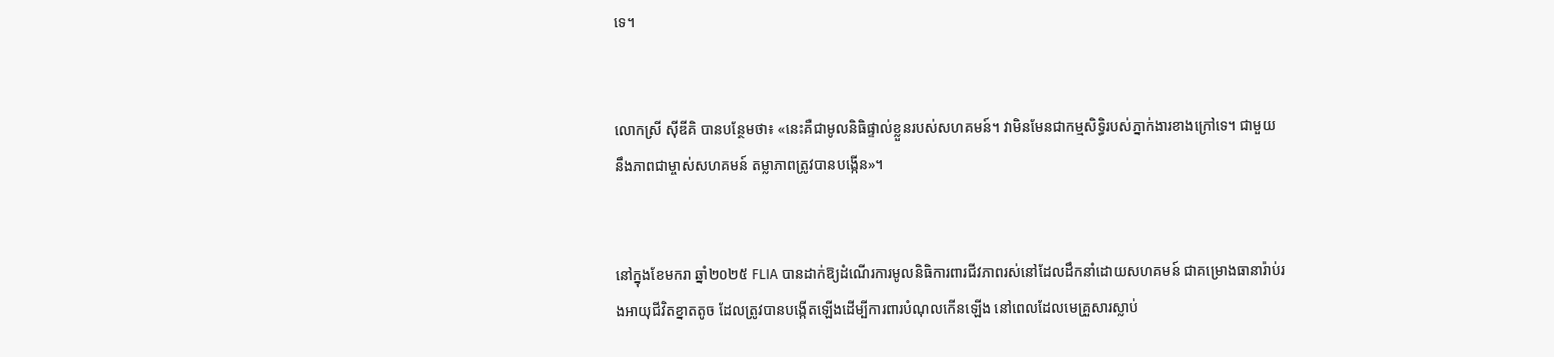ទេ។


លោកស្រី ស៊ីឌីគិ បានបន្ថែមថា៖ «នេះគឺជាមូលនិធិផ្ទាល់ខ្លួនរបស់សហគមន៍។ វាមិនមែនជាកម្មសិទ្ធិរបស់ភ្នាក់ងារខាងក្រៅទេ។ ជាមួយនឹងភាពជាម្ចាស់សហគមន៍ តម្លាភាពត្រូវបានបង្កើន»។


នៅក្នុងខែមករា ឆ្នាំ២០២៥ FLIA បានដាក់ឱ្យដំណើរការមូលនិធិការពារជីវភាពរស់នៅដែលដឹកនាំដោយសហគមន៍ ជាគម្រោងធានារ៉ាប់រងអាយុជីវិតខ្នាតតូច ដែលត្រូវបានបង្កើតឡើងដើម្បីការពារបំណុលកើនឡើង នៅពេលដែលមេគ្រួសារស្លាប់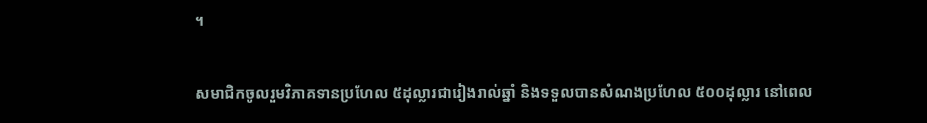។


សមាជិកចូលរួមវិភាគទានប្រហែល ៥ដុល្លារជារៀងរាល់ឆ្នាំ និងទទួលបានសំណងប្រហែល ៥០០ដុល្លារ នៅពេល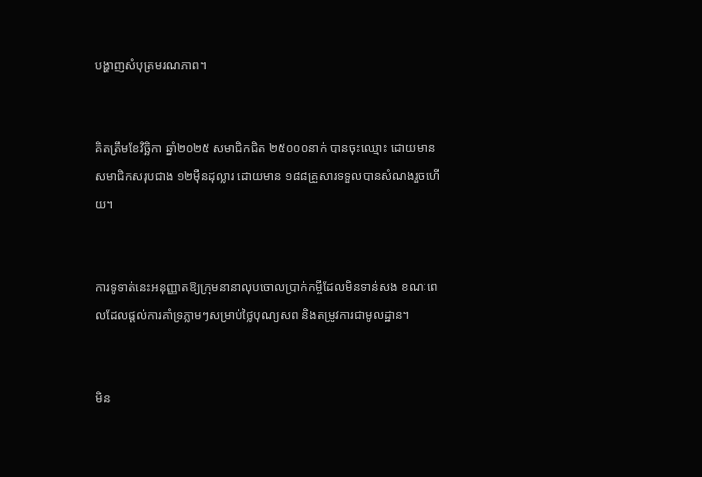បង្ហាញសំបុត្រមរណភាព។


គិតត្រឹមខែវិច្ឆិកា ឆ្នាំ២០២៥ សមាជិកជិត ២៥០០០នាក់ បានចុះឈ្មោះ ដោយមានសមាជិកសរុបជាង ១២ម៉ឺនដុល្លារ ដោយមាន ១៨៨គ្រួសារទទួលបានសំណងរួចហើយ។


ការទូទាត់នេះអនុញ្ញាតឱ្យក្រុមនានាលុបចោលប្រាក់កម្ចីដែលមិនទាន់សង ខណៈពេលដែលផ្តល់ការគាំទ្រភ្លាមៗសម្រាប់ថ្លៃបុណ្យសព និងតម្រូវការជាមូលដ្ឋាន។


មិន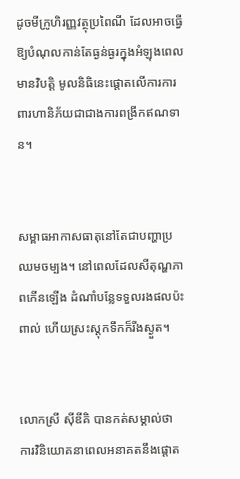ដូចមីក្រូហិរញ្ញវត្ថុប្រពៃណី ដែលអាចធ្វើឱ្យបំណុលកាន់តែធ្ងន់ធ្ងរក្នុងអំឡុងពេលមានវិបត្តិ មូលនិធិនេះផ្តោតលើការការពារហានិភ័យជាជាងការពង្រីកឥណទាន។


សម្ពាធអាកាសធាតុនៅតែជាបញ្ហាប្រឈមចម្បង។ នៅពេលដែលសីតុណ្ហភាពកើនឡើង ដំណាំបន្លែទទួលរងផលប៉ះពាល់ ហើយស្រះស្តុកទឹកក៏រីងស្ងួត។


លោកស្រី ស៊ីឌីគិ បានកត់សម្គាល់ថា ការវិនិយោគនាពេលអនាគតនឹងផ្តោត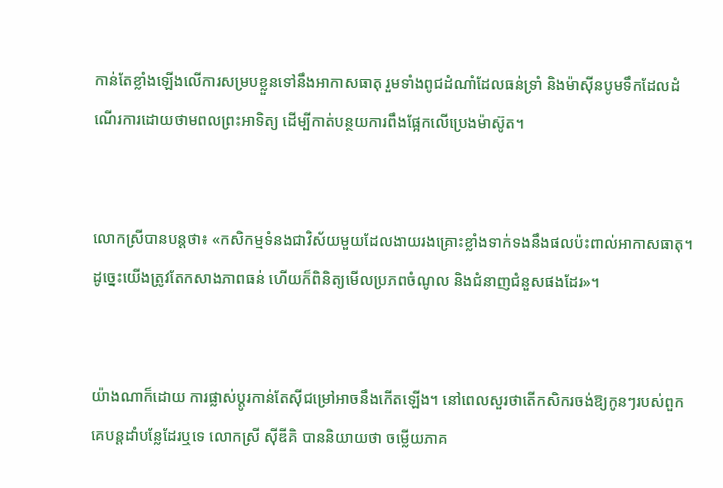កាន់តែខ្លាំងឡើងលើការសម្របខ្លួនទៅនឹងអាកាសធាតុ រួមទាំងពូជដំណាំដែលធន់ទ្រាំ និងម៉ាស៊ីនបូមទឹកដែលដំណើរការដោយថាមពលព្រះអាទិត្យ ដើម្បីកាត់បន្ថយការពឹងផ្អែកលើប្រេងម៉ាស៊ូត។


លោកស្រីបានបន្ដថា៖ «កសិកម្មទំនងជាវិស័យមួយដែលងាយរងគ្រោះខ្លាំងទាក់ទងនឹងផលប៉ះពាល់អាកាសធាតុ។ ដូច្នេះយើងត្រូវតែកសាងភាពធន់ ហើយក៏ពិនិត្យមើលប្រភពចំណូល និងជំនាញជំនួសផងដែរ»។


យ៉ាងណាក៏ដោយ ការផ្លាស់ប្តូរកាន់តែស៊ីជម្រៅអាចនឹងកើតឡើង។ នៅពេលសួរថាតើកសិករចង់ឱ្យកូនៗរបស់ពួកគេបន្តដាំបន្លែដែរឬទេ លោកស្រី ស៊ីឌីគិ បាននិយាយថា ចម្លើយភាគ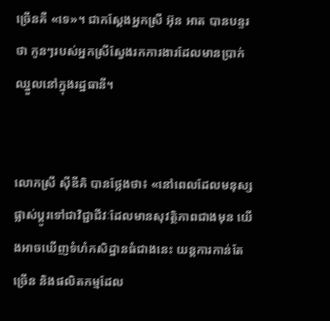ច្រើនគឺ «ទេ»។ ជាកស្ដែងអ្នកស្រី អ៊ុន អាត បានបន្ទរថា កូនៗរបស់អ្នកស្រីស្វែងរកការងារដែលមានប្រាក់ឈ្នួលនៅក្នុងរដ្ឋធានី។


លោកស្រី ស៊ីឌីគិ បានថ្លែងថា៖ «នៅពេលដែលមនុស្សផ្លាស់ប្តូរទៅជាវិជ្ជាជីវៈដែលមានសុវត្ថិភាពជាងមុន យើងអាចឃើញទំហំកសិដ្ឋានធំជាងនេះ យន្តការកាន់តែច្រើន និងផលិតកម្មដែល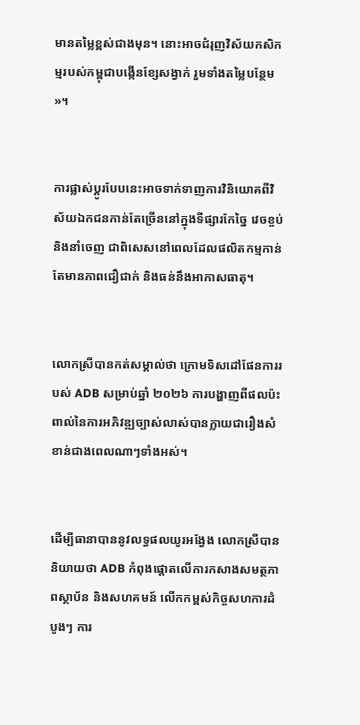មានតម្លៃខ្ពស់ជាងមុន។ នោះអាចជំរុញវិស័យកសិកម្មរបស់កម្ពុជាបង្កើនខ្សែសង្វាក់ រួមទាំងតម្លៃបន្ថែម»។


ការផ្លាស់ប្តូរបែបនេះអាចទាក់ទាញការវិនិយោគពីវិស័យឯកជនកាន់តែច្រើននៅក្នុងទីផ្សារកែច្នៃ វេចខ្ចប់ និងនាំចេញ ជាពិសេសនៅពេលដែលផលិតកម្មកាន់តែមានភាពជឿជាក់ និងធន់នឹងអាកាសធាតុ។


លោកស្រីបានកត់សម្គាល់ថា ក្រោមទិសដៅផែនការរបស់ ADB សម្រាប់ឆ្នាំ ២០២៦ ការបង្ហាញពីផលប៉ះពាល់នៃការអភិវឌ្ឍច្បាស់លាស់បានក្លាយជារឿងសំខាន់ជាងពេលណាៗទាំងអស់។


ដើម្បីធានាបាននូវលទ្ធផលយូរអង្វែង លោកស្រីបាននិយាយថា ADB កំពុងផ្តោតលើការកសាងសមត្ថភាពស្ថាប័ន និងសហគមន៍ លើកកម្ពស់កិច្ចសហការដំបូងៗ ការ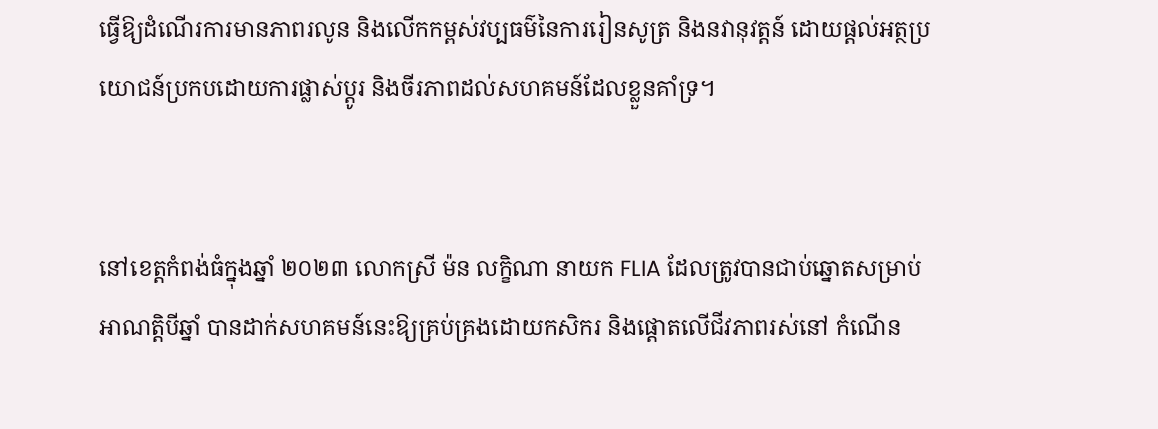ធ្វើឱ្យដំណើរការមានភាពរលូន និងលើកកម្ពស់វប្បធម៌នៃការរៀនសូត្រ និងនវានុវត្តន៍ ដោយផ្តល់អត្ថប្រយោជន៍ប្រកបដោយការផ្លាស់ប្តូរ និងចីរភាពដល់សហគមន៍ដែលខ្លួនគាំទ្រ។


នៅខេត្តកំពង់ធំក្នុងឆ្នាំ ២០២៣ លោកស្រី ម៉ន លក្ខិណា នាយក FLIA ដែលត្រូវបានជាប់ឆ្នោតសម្រាប់អាណត្តិបីឆ្នាំ បានដាក់សហគមន៍នេះឱ្យគ្រប់គ្រងដោយកសិករ និងផ្តោតលើជីវភាពរស់នៅ កំណើន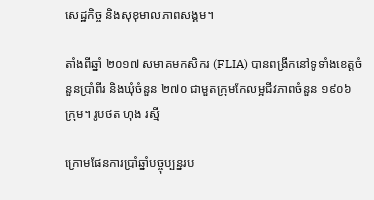សេដ្ឋកិច្ច និងសុខុមាលភាពសង្គម។

តាំងពីឆ្នាំ ២០១៧ សមាគមកសិករ (FLIA) បានពង្រីកនៅទូទាំងខេត្តចំនួនប្រាំពីរ និងឃុំចំនួន ២៧០ ជាមួតក្រុមកែលម្អជីវភាពចំនួន ១៩០៦ ក្រុម។ រូបថត ហុង រស្មី

ក្រោមផែនការប្រាំឆ្នាំបច្ចុប្បន្នរប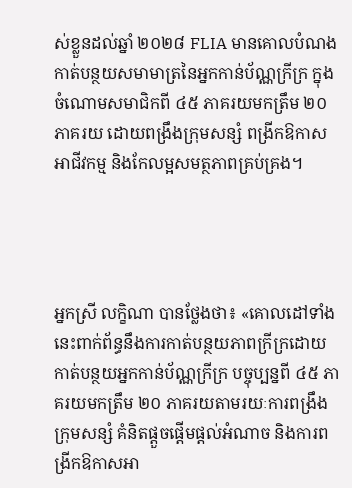ស់ខ្លួនដល់ឆ្នាំ ២០២៨ FLIA មានគោលបំណងកាត់បន្ថយសមាមាត្រនៃអ្នកកាន់ប័ណ្ណក្រីក្រ ក្នុងចំណោមសមាជិកពី ៤៥ ភាគរយមកត្រឹម ២០ ភាគរយ ដោយពង្រឹងក្រុមសន្សំ ពង្រីកឱកាសអាជីវកម្ម និងកែលម្អសមត្ថភាពគ្រប់គ្រង។




អ្នកស្រី លក្ខិណា បានថ្លែងថា៖ «គោលដៅទាំងនេះពាក់ព័ន្ធនឹងការកាត់បន្ថយភាពក្រីក្រដោយកាត់បន្ថយអ្នកកាន់ប័ណ្ណក្រីក្រ បច្ចុប្បន្នពី ៤៥ ភាគរយមកត្រឹម ២០ ភាគរយតាមរយៈការពង្រឹងក្រុមសន្សំ គំនិតផ្តួចផ្តើមផ្តល់អំណាច និងការពង្រីកឱកាសអា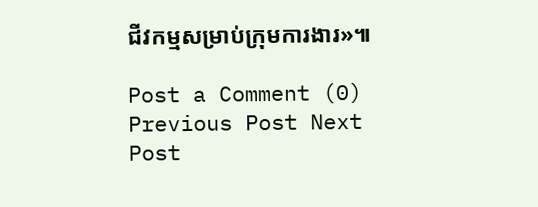ជីវកម្មសម្រាប់ក្រុមការងារ»៕

Post a Comment (0)
Previous Post Next Post